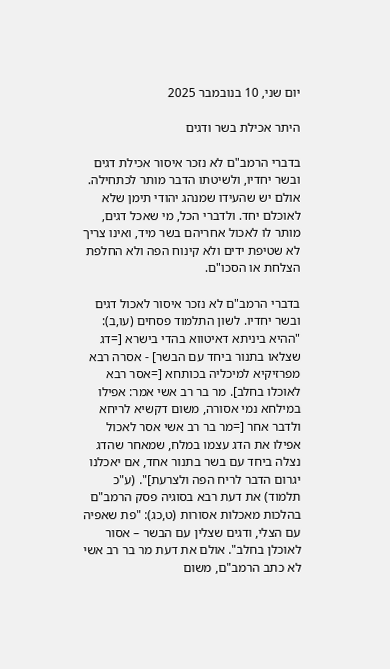יום שני, 10 בנובמבר 2025

היתר אכילת בשר ודגים

בדברי הרמב"ם לא נזכר איסור אכילת דגים ובשר יחדיו, ולשיטתו הדבר מותר לכתחילה. אולם יש שהעידו שמנהג יהודי תימן שלא לאוכלם יחד. ולדברי הכל, מי שאכל דגים, מותר לו לאכול אחריהם בשר מיד, ואינו צריך לא שטיפת ידים ולא קינוח הפה ולא החלפת הצלחת או הסכו"ם.

בדברי הרמב"ם לא נזכר איסור לאכול דגים ובשר יחדיו. לשון התלמוד פסחים (עו,ב): "ההיא ביניתא דאיטווא בהדי בישרא [=דג שצלאו בתנור ביחד עם הבשר] - אסרה רבא מפרזיקיא למיכליה בכותחא [=אסר רבא לאוכלו בחלב]. מר בר רב אשי אמר: אפילו במילחא נמי אסורה, משום דקשיא לריחא ולדבר אחר [=מר בר רב אשי אסר לאכול אפילו את הדג עצמו במלח, שמאחר שהדג נצלה ביחד עם בשר בתנור אחד, אם יאכלנו יגרום הדבר לריח הפה ולצרעת]". (ע"כ תלמוד) את דעת רבא בסוגיה פסק הרמב"ם בהלכות מאכלות אסורות (ט,כג): "פת שאפיה עם הצלי, ודגים שצלין עם הבשר – אסור לאוכלן בחלב". אולם את דעת מר בר רב אשי לא כתב הרמב"ם, משום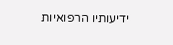ידיעותיו הרפואיות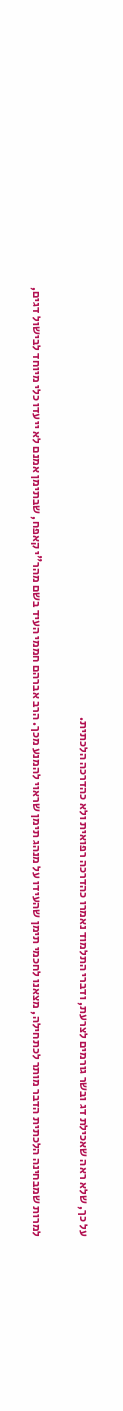על כך, שלא ראה שאכילת דג ובשר גורמים לצרעת, ודברי התלמוד נאמרו כהדרכה רפואית ולא כהדרכה הלכתית.

למרות שמבחינה הלכתית הדבר מותר לכתחילה, מצאנו לחכמי תימן שהעידו על מנהג תימן שראוי להמנע מכך. הרב אברהם חממי העיד בשם מהר"י קאפח, שבתימן אמנם לא ייעדו כלי מיוחד לבישול דגים,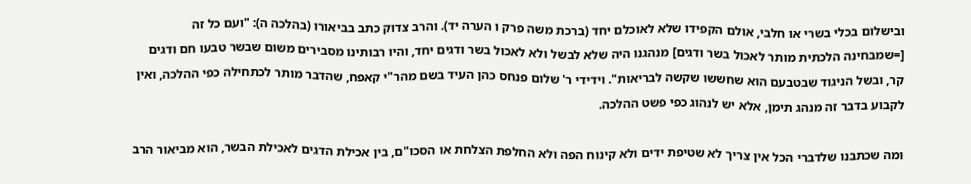ובישלום בכלי בשרי או חלבי, אולם הקפידו שלא לאוכלם יחד (ברכת משה פרק ו הערה יד). והרב צדוק כתב בביאורו (בהלכה ה): "ועם כל זה [=שמבחינה הלכתית מותר לאכול בשר ודגים] מנהגנו היה שלא לבשל ולא לאכול בשר ודגים יחד, והיו רבותינו מסבירים משום שבשר טבעו חם ודגים קר, ובשל הניגוד שבטבעם הוא שחששו שקשה לבריאות". וידידי ר' שלום פנחס כהן העיד בשם מהר"י קאפח, שהדבר מותר לכתחילה כפי ההלכה, ואין לקבוע בדבר זה מנהג תימן, אלא יש לנהוג כפי פשט ההלכה.

ומה שכתבנו שלדברי הכל אין צריך לא שטיפת ידים ולא קינוח הפה ולא החלפת הצלחת או הסכו"ם, בין אכילת הדגים לאכילת הבשר, הוא מביאור הרב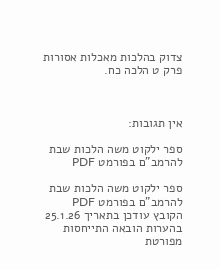צדוק בהלכות מאכלות אסורות פרק ט הלכה כח.



אין תגובות:

ספר ילקוט משה הלכות שבת להרמב"ם בפורמט PDF

ספר ילקוט משה הלכות שבת להרמב"ם בפורמט PDF הקובץ עודכן בתאריך 25.1.26 בהערות הובאה התייחסות מפורטת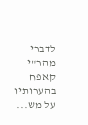לדברי מהר"י קאפח בהערותיו על מש...